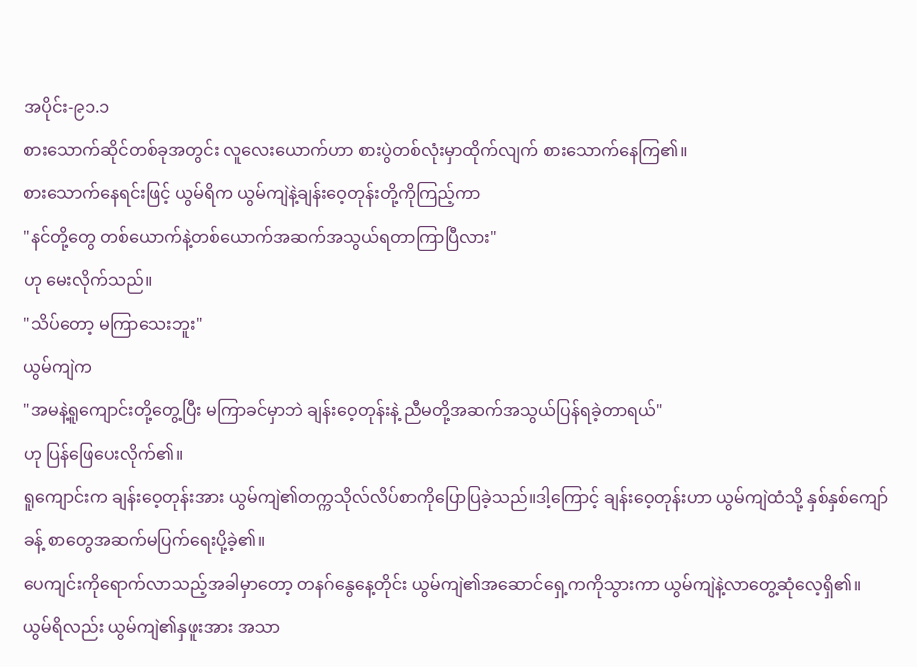အပိုင်း-၉၁.၁
စားသောက်ဆိုင်တစ်ခုအတွင်း လူလေးယောက်ဟာ စားပွဲတစ်လုံးမှာထိုက်လျက် စားသောက်နေကြ၏။
စားသောက်နေရင်းဖြင့် ယွမ်ရိက ယွမ်ကျဲနဲ့ချန်းဝေ့တုန်းတို့ကိုကြည့်ကာ
"နင်တို့တွေ တစ်ယောက်နဲ့တစ်ယောက်အဆက်အသွယ်ရတာကြာပြီလား"
ဟု မေးလိုက်သည်။
"သိပ်တော့ မကြာသေးဘူး"
ယွမ်ကျဲက
"အမနဲ့ရူကျောင်းတို့တွေ့ပြီး မကြာခင်မှာဘဲ ချန်းဝေ့တုန်းနဲ့ ညီမတို့အဆက်အသွယ်ပြန်ရခဲ့တာရယ်"
ဟု ပြန်ဖြေပေးလိုက်၏။
ရူကျောင်းက ချန်းဝေ့တုန်းအား ယွမ်ကျဲ၏တက္ကသိုလ်လိပ်စာကိုပြောပြခဲ့သည်။ဒါ့ကြောင့် ချန်းဝေ့တုန်းဟာ ယွမ်ကျဲထံသို့ နှစ်နှစ်ကျော်ခန့် စာတွေအဆက်မပြက်ရေးပို့ခဲ့၏။
ပေကျင်းကိုရောက်လာသည့်အခါမှာတော့ တနဂ်နွေနေ့တိုင်း ယွမ်ကျဲ၏အဆောင်ရှေ့ကကိုသွားကာ ယွမ်ကျဲနဲ့လာတွေ့ဆုံလေ့ရှိ၏။
ယွမ်ရိလည်း ယွမ်ကျဲ၏နှဖူးအား အသာ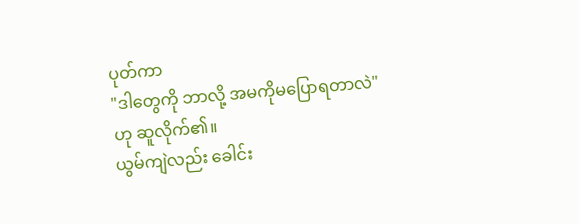ပုတ်ကာ
"ဒါတွေကို ဘာလို့ အမကိုမပြောရတာလဲ"
ဟု ဆူလိုက်၏။
ယွမ်ကျဲလည်း ခေါင်း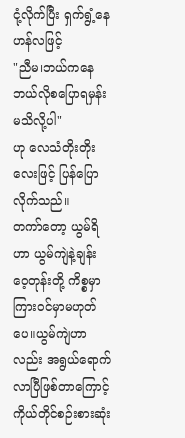ငုံ့လိုက်ပြီး ရှက်ရွံ့နေဟန်လဖြင့်
"ညီမ၊ဘယ်ကနေ ဘယ်လိုစပြောရမှန်း မသိလို့ပါ"
ဟု လေသံတိုးတိုးလေးဖြင့် ပြန်ပြောလိုက်သည်။
တကာ်တော့ ယွမ်ရိဟာ ယွမ်ကျဲနဲ့ချန်းဝေ့တုန်းတို့ ကိစ္စမှာ ကြားဝင်မှာမဟုတ်ပေ။ယွမ်ကျဲဟာလည်း အရွယ်ရောက်လာပြီဖြစ်တာကြောင့် ကိုယ်တိုင်စဉ်းစားဆုံး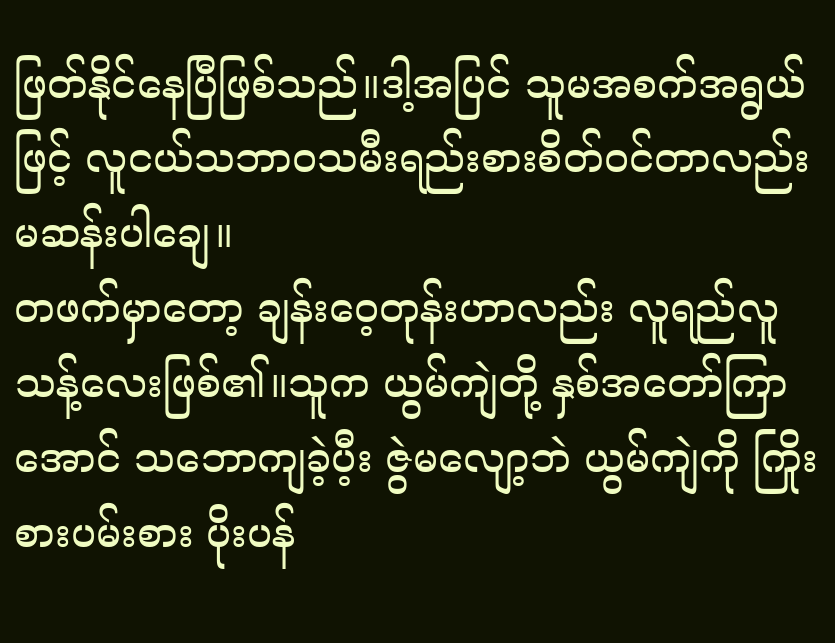ဖြတ်နိုင်နေပြီဖြစ်သည်။ဒါ့အပြင် သူမအစက်အရွယ်ဖြင့် လူငယ်သဘာဝသမီးရည်းစားစိတ်ဝင်တာလည်း မဆန်းပါချေ။
တဖက်မှာတော့ ချန်းဝေ့တုန်းဟာလည်း လူရည်လူသန့်လေးဖြစ်၏။သူက ယွမ်ကျဲတို့ နှစ်အတော်ကြာအောင် သဘောကျခဲ့ပီ့း ဇွဲမလျော့ဘဲ ယွမ်ကျဲကို ကြိုးစားပမ်းစား ပိုးပန်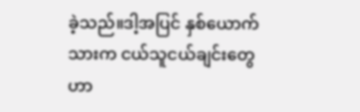ခဲ့သည်။ဒါ့အပြင် နှစ်ယောက်သားက ငယ်သူငယ်ချင်းတွေဟာ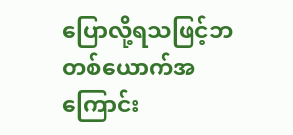ပြောလို့ရသဖြင့်ဘတစ်ယောက်အကြောင်း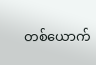တစ်ယောက်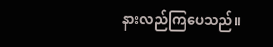နားလည်ကြပေသည်။